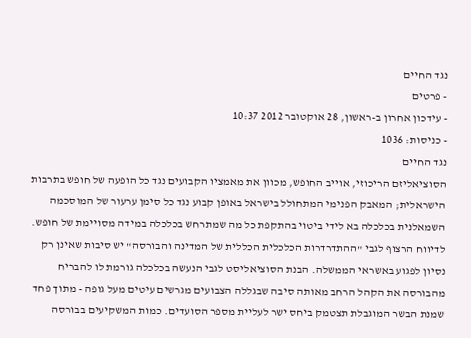נגד החיים
- פרטים
- עידכון אחרון ב-ראשון, 28 אוקטובר 2012 10:37
- כניסות: 1036
נגד החיים
הסוציאליזם הריכוזי, אוייב החופש, מכוון את מאמציו הקבועים נגד כל הופעה של חופש בתרבות הישראלית; המאבק הפנימי המתחולל בישראל באופן קבוע נגד כל סימן ערעור של המוסכמה השמאלנית בכלכלה בא לידי ביטוי בהתקפת כל מה שמתרחש בכלכלה במידה מסויימת של חופש.
לדיווח הרצוף לגבי "ההתדרדרות הכלכלית הכללית של המדינה והבורסה" יש סיבות שאינן רק נסיון לפגוע באשראי הממשלה. הבנת הסוציאליסט לגבי הנעשה בכלכלה גורמת לו להבריח מהבורסה את הקהל הרחב מאותה סיבה שבגללה הצבועים מגרשים עיטים מעל גופה - מתוך פחד שמנת הבשר המוגבלת תצטמק ביחס ישר לעליית מספר הסועדים. כמות המשקיעים בבורסה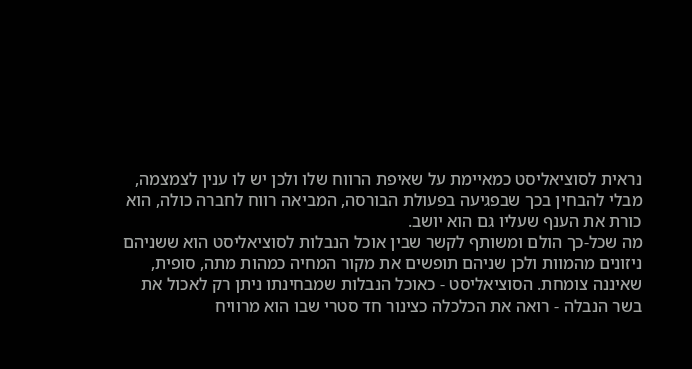נראית לסוציאליסט כמאיימת על שאיפת הרווח שלו ולכן יש לו ענין לצמצמה, מבלי להבחין בכך שבפגיעה בפעולת הבורסה, המביאה רווח לחברה כולה, הוא כורת את הענף שעליו גם הוא יושב.
מה שכל-כך הולם ומשותף לקשר שבין אוכל הנבלות לסוציאליסט הוא ששניהם ניזונים מהמוות ולכן שניהם תופשים את מקור המחיה כמהות מתה, סופית, שאיננה צומחת. הסוציאליסט - כאוכל הנבלות שמבחינתו ניתן רק לאכול את בשר הנבלה - רואה את הכלכלה כצינור חד סטרי שבו הוא מרוויח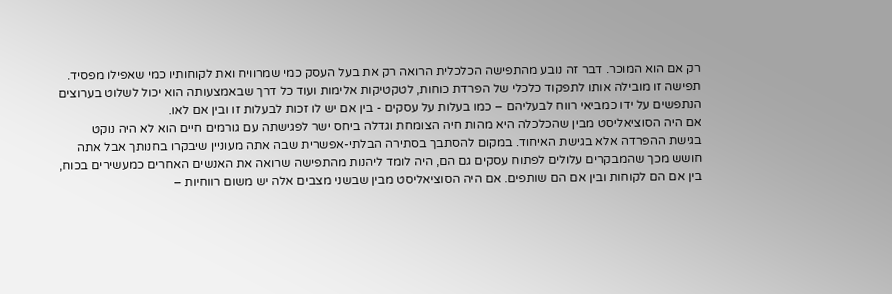רק אם הוא המוכר. דבר זה נובע מהתפישה הכלכלית הרואה רק את בעל העסק כמי שמרוויח ואת לקוחותיו כמי שאפילו מפסיד. תפישה זו מובילה אותו לתפקוד כלכלי של הפרדת כוחות, לטקטיקות אלימות ועוד כל דרך שבאמצעותה הוא יכול לשלוט בערוצים הנתפשים על ידו כמביאי רווח לבעליהם – כמו בעלות על עסקים - בין אם יש לו זכות לבעלות זו ובין אם לאו.
אם היה הסוציאליסט מבין שהכלכלה היא מהות חיה הצומחת וגדלה ביחס ישר לפגישתה עם גורמים חיים הוא לא היה נוקט בגישת ההפרדה אלא בגישת האיחוד. במקום להסתבך בסתירה הבלתי-אפשרית שבה אתה מעוניין שיבקרו בחנותך אבל אתה חושש מכך שהמבקרים עלולים לפתוח עסקים גם הם, היה לומד ליהנות מהתפישה שרואה את האנשים האחרים כמעשירים בכוח, בין אם הם לקוחות ובין אם הם שותפים. אם היה הסוציאליסט מבין שבשני מצבים אלה יש משום רווחיות –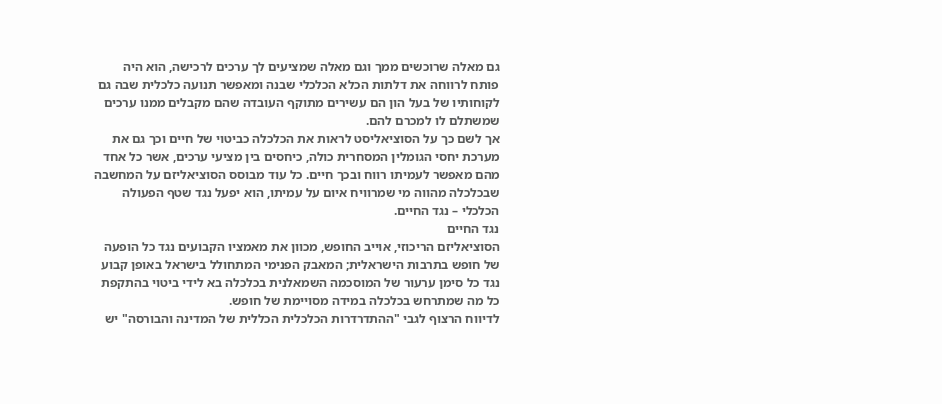גם מאלה שרוכשים ממך וגם מאלה שמציעים לך ערכים לרכישה, הוא היה פותח לרווחה את דלתות הכלא הכלכלי שבנה ומאפשר תנועה כלכלית שבה גם לקוחותיו של בעל הון הם עשירים מתוקף העובדה שהם מקבלים ממנו ערכים שמשתלם לו למכרם להם.
אך לשם כך על הסוציאליסט לראות את הכלכלה כביטוי של חיים וכך גם את מערכת יחסי הגומלין המסחרית כולה, כיחסים בין מציעי ערכים, אשר כל אחד מהם מאפשר לעמיתו רווח ובכך חיים. כל עוד מבוסס הסוציאליזם על המחשבה שבכלכלה מהווה מי שמרוויח איום על עמיתו, הוא יפעל נגד שטף הפעולה הכלכלי – נגד החיים.
נגד החיים
הסוציאליזם הריכוזי, אוייב החופש, מכוון את מאמציו הקבועים נגד כל הופעה של חופש בתרבות הישראלית; המאבק הפנימי המתחולל בישראל באופן קבוע נגד כל סימן ערעור של המוסכמה השמאלנית בכלכלה בא לידי ביטוי בהתקפת כל מה שמתרחש בכלכלה במידה מסויימת של חופש.
לדיווח הרצוף לגבי "ההתדרדרות הכלכלית הכללית של המדינה והבורסה" יש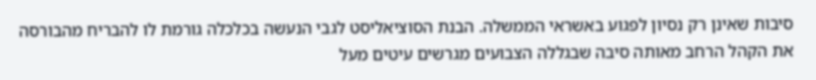סיבות שאינן רק נסיון לפגוע באשראי הממשלה. הבנת הסוציאליסט לגבי הנעשה בכלכלה גורמת לו להבריח מהבורסה את הקהל הרחב מאותה סיבה שבגללה הצבועים מגרשים עיטים מעל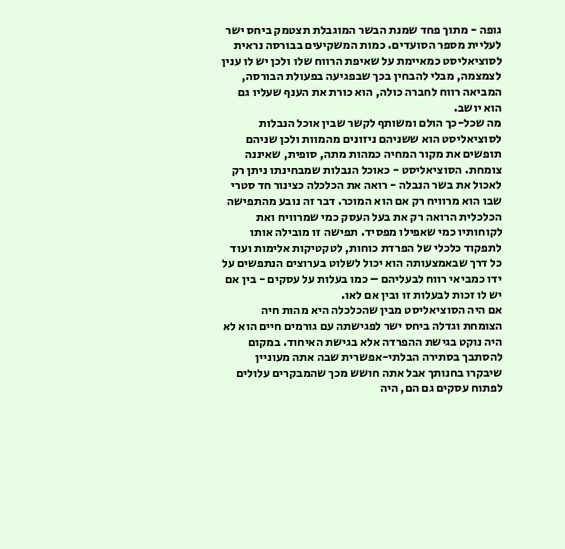גופה - מתוך פחד שמנת הבשר המוגבלת תצטמק ביחס ישר לעליית מספר הסועדים. כמות המשקיעים בבורסה נראית לסוציאליסט כמאיימת על שאיפת הרווח שלו ולכן יש לו ענין לצמצמה, מבלי להבחין בכך שבפגיעה בפעולת הבורסה, המביאה רווח לחברה כולה, הוא כורת את הענף שעליו גם הוא יושב.
מה שכל-כך הולם ומשותף לקשר שבין אוכל הנבלות לסוציאליסט הוא ששניהם ניזונים מהמוות ולכן שניהם תופשים את מקור המחיה כמהות מתה, סופית, שאיננה צומחת. הסוציאליסט - כאוכל הנבלות שמבחינתו ניתן רק לאכול את בשר הנבלה - רואה את הכלכלה כצינור חד סטרי שבו הוא מרוויח רק אם הוא המוכר. דבר זה נובע מהתפישה הכלכלית הרואה רק את בעל העסק כמי שמרוויח ואת לקוחותיו כמי שאפילו מפסיד. תפישה זו מובילה אותו לתפקוד כלכלי של הפרדת כוחות, לטקטיקות אלימות ועוד כל דרך שבאמצעותה הוא יכול לשלוט בערוצים הנתפשים על ידו כמביאי רווח לבעליהם – כמו בעלות על עסקים - בין אם יש לו זכות לבעלות זו ובין אם לאו.
אם היה הסוציאליסט מבין שהכלכלה היא מהות חיה הצומחת וגדלה ביחס ישר לפגישתה עם גורמים חיים הוא לא היה נוקט בגישת ההפרדה אלא בגישת האיחוד. במקום להסתבך בסתירה הבלתי-אפשרית שבה אתה מעוניין שיבקרו בחנותך אבל אתה חושש מכך שהמבקרים עלולים לפתוח עסקים גם הם, היה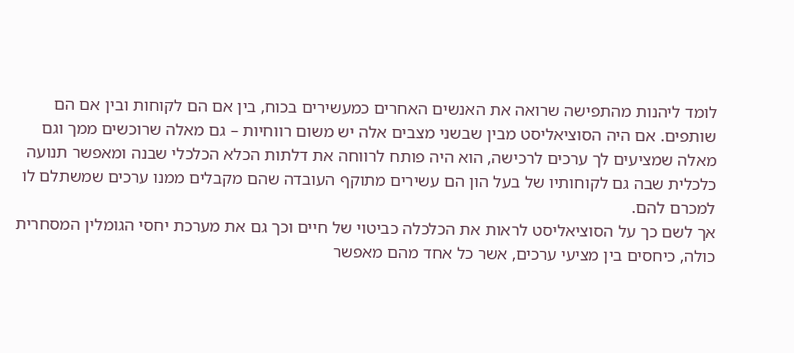לומד ליהנות מהתפישה שרואה את האנשים האחרים כמעשירים בכוח, בין אם הם לקוחות ובין אם הם שותפים. אם היה הסוציאליסט מבין שבשני מצבים אלה יש משום רווחיות – גם מאלה שרוכשים ממך וגם מאלה שמציעים לך ערכים לרכישה, הוא היה פותח לרווחה את דלתות הכלא הכלכלי שבנה ומאפשר תנועה כלכלית שבה גם לקוחותיו של בעל הון הם עשירים מתוקף העובדה שהם מקבלים ממנו ערכים שמשתלם לו למכרם להם.
אך לשם כך על הסוציאליסט לראות את הכלכלה כביטוי של חיים וכך גם את מערכת יחסי הגומלין המסחרית כולה, כיחסים בין מציעי ערכים, אשר כל אחד מהם מאפשר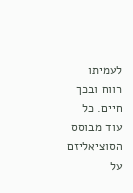לעמיתו רווח ובכך חיים. כל עוד מבוסס הסוציאליזם על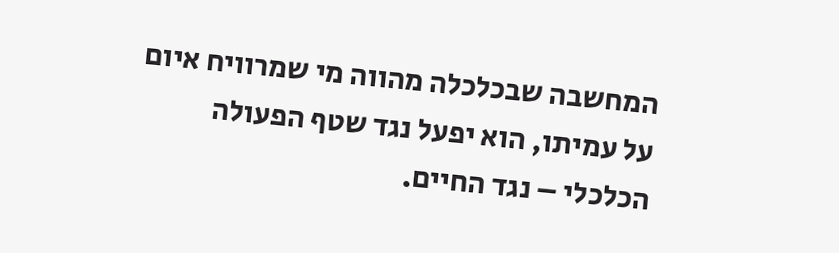המחשבה שבכלכלה מהווה מי שמרוויח איום על עמיתו, הוא יפעל נגד שטף הפעולה הכלכלי – נגד החיים.